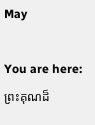May

You are here:
ព្រះគុណដ៏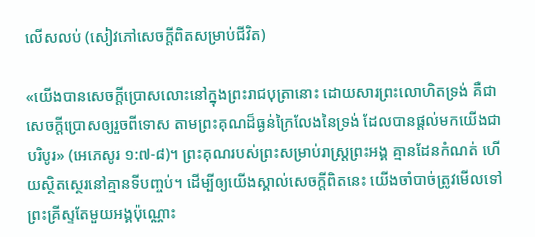លើសលប់ (សៀវភៅសេចក្ដីពិតសម្រាប់ជីវិត)

«យើងបានសេចក្តីប្រោសលោះនៅក្នុងព្រះរាជបុត្រានោះ ដោយសារព្រះលោហិតទ្រង់ គឺជាសេចក្តីប្រោសឲ្យរួចពីទោស តាមព្រះគុណដ៏ធ្ងន់ក្រៃលែងនៃទ្រង់ ដែលបានផ្តល់មកយើងជាបរិបូរ» (អេភេសូរ ១:៧-៨)។ ព្រះគុណរបស់ព្រះសម្រាប់រាស្ត្រព្រះអង្គ គ្មានដែនកំណត់ ហើយស្ថិតស្ថេរនៅគ្មានទីបញ្ចប់។ ដើម្បីឲ្យយើងស្គាល់សេចក្តីពិតនេះ យើងចាំបាច់ត្រូវមើលទៅព្រះគ្រីស្ទតែមួយអង្គប៉ុណ្ណោះ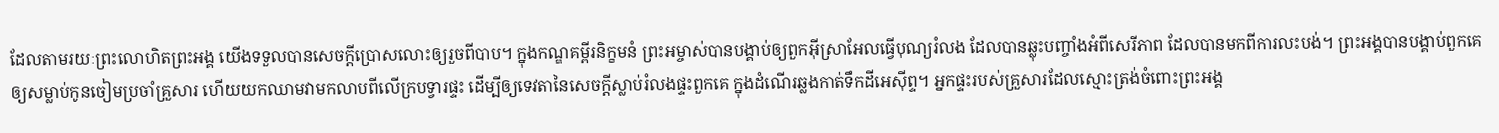ដែលតាមរយៈព្រះលោហិតព្រះអង្គ យើងទទួលបានសេចក្តីប្រោសលោះឲ្យរួចពីបាប។ ក្នុងកណ្ឌគម្ពីរនិក្ខមនំ ព្រះអម្ចាស់បានបង្គាប់ឲ្យពួកអ៊ីស្រាអែលធ្វើបុណ្យរំលង ដែលបានឆ្លុះបញ្ចាំងអំពីសេរីភាព ដែលបានមកពីការលះបង់។ ព្រះអង្គបានបង្គាប់ពួកគេឲ្យសម្លាប់កូនចៀមប្រចាំគ្រួសារ ហើយយកឈាមវាមកលាបពីលើក្របទ្វារផ្ទះ ដើម្បីឲ្យទេវតានៃសេចក្តីស្លាប់រំលងផ្ទះពួកគេ ក្នុងដំណើរឆ្លងកាត់ទឹកដីអេស៊ីព្ទ។ អ្នកផ្ទះរបស់គ្រួសារដែលស្មោះត្រង់ចំពោះព្រះអង្គ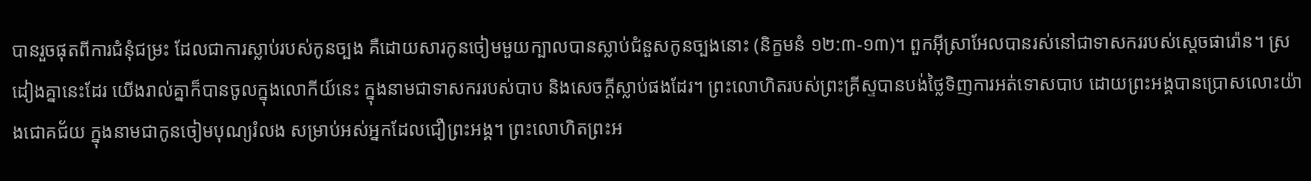បានរួចផុតពីការជំនុំជម្រះ ដែលជាការស្លាប់របស់កូនច្បង គឺដោយសារកូនចៀមមួយក្បាលបានស្លាប់ជំនួសកូនច្បងនោះ (និក្ខមនំ ១២:៣-១៣)។ ពួកអ៊ីស្រាអែលបានរស់នៅជាទាសកររបស់ស្ដេចផារ៉ោន។ ស្រដៀងគ្នានេះដែរ យើងរាល់គ្នាក៏បានចូលក្នុងលោកីយ៍នេះ ក្នុងនាមជាទាសកររបស់បាប និងសេចក្តីស្លាប់ផងដែរ។ ព្រះលោហិតរបស់ព្រះគ្រីស្ទបានបង់ថ្លៃទិញការអត់ទោសបាប ដោយព្រះអង្គបានប្រោសលោះយ៉ាងជោគជ័យ ក្នុងនាមជាកូនចៀមបុណ្យរំលង សម្រាប់អស់អ្នកដែលជឿព្រះអង្គ។ ព្រះលោហិតព្រះអ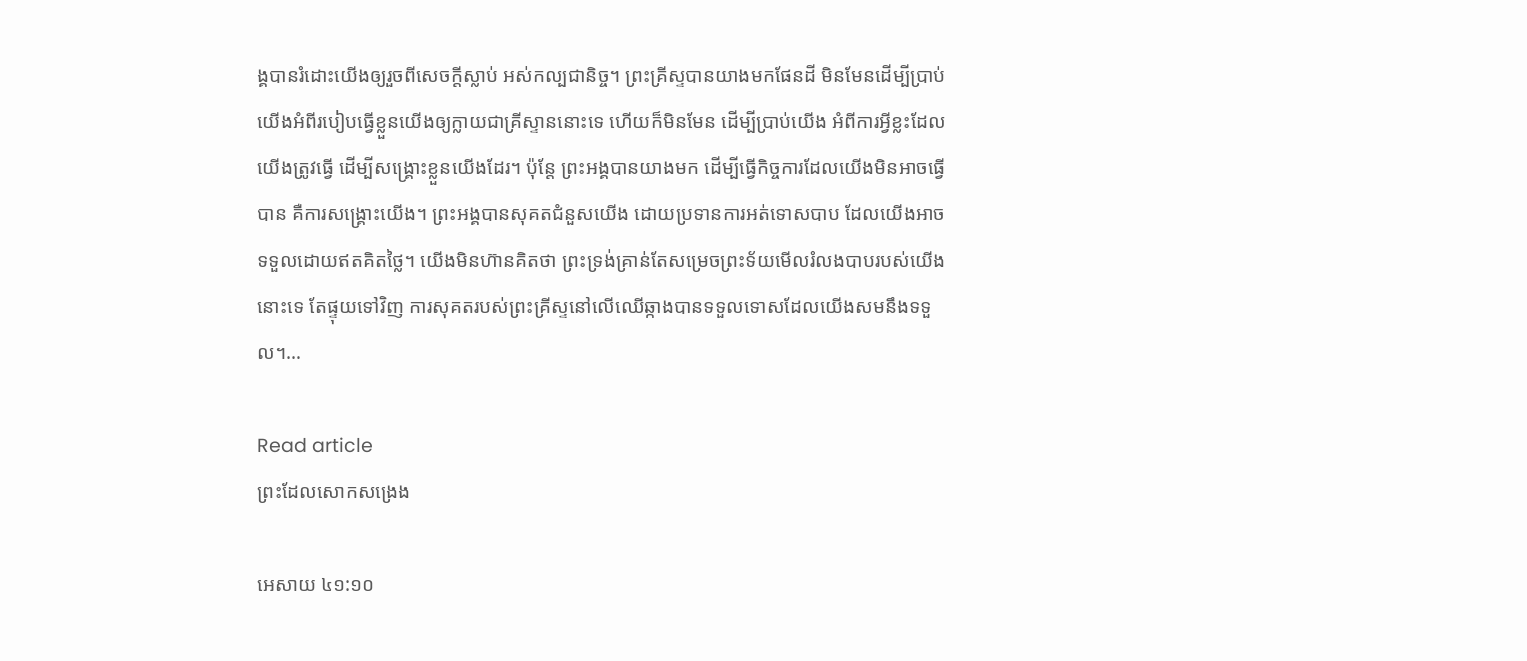ង្គបានរំដោះយើងឲ្យរួចពីសេចក្តីស្លាប់ អស់កល្បជានិច្ច។ ព្រះគ្រីស្ទបានយាងមកផែនដី មិនមែនដើម្បីប្រាប់យើងអំពីរបៀបធ្វើខ្លួនយើងឲ្យក្លាយជាគ្រីស្ទាននោះទេ ហើយក៏មិនមែន ដើម្បីប្រាប់យើង អំពីការអ្វីខ្លះដែលយើងត្រូវធ្វើ ដើម្បីសង្គ្រោះខ្លួនយើងដែរ។ ប៉ុន្តែ ព្រះអង្គបានយាងមក ដើម្បីធ្វើកិច្ចការដែលយើងមិនអាចធ្វើបាន គឺការសង្គ្រោះយើង។ ព្រះអង្គបានសុគតជំនួសយើង ដោយប្រទានការអត់ទោសបាប ដែលយើងអាចទទួលដោយឥតគិតថ្លៃ។ យើងមិនហ៊ានគិតថា ព្រះទ្រង់គ្រាន់តែសម្រេចព្រះទ័យមើលរំលងបាបរបស់យើងនោះទេ តែផ្ទុយទៅវិញ ការសុគតរបស់ព្រះគ្រីស្ទនៅលើឈើឆ្កាងបានទទួលទោសដែលយើងសមនឹងទទួល។…

Read article
ព្រះដែលសោកសង្រេង

អេសាយ ៤១:១០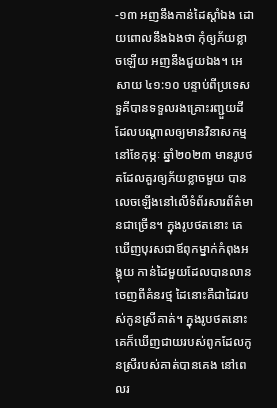-១៣ អញនឹងកាន់ដៃស្តាំឯង ដោយពោលនឹងឯងថា កុំឲ្យភ័យខ្លាចឡើយ អញនឹងជួយឯង។ អេសាយ ៤១:១០ បន្ទាប់ពីប្រទេសទួគីបានទទួលរងគ្រោះរញ្ជួយដី ដែលបណ្តាលឲ្យមានវិនាសកម្ម នៅខែកុម្ភៈ ឆ្នាំ២០២៣ មានរូបថតដែលគួរឲ្យភ័យខ្លាចមួយ បានលេចឡើងនៅលើទំព័រសារព័ត៌មានជាច្រើន។ ក្នុងរូបថតនោះ គេឃើញបុរសជាឪពុកម្នាក់កំពុងអង្គុយ កាន់ដៃមួយដែលបានលានចេញពីគំនរថ្ម ដៃនោះគឺជាដៃរបស់កូនស្រីគាត់។ ក្នុងរូបថតនោះ គេក៏ឃើញជាយរបស់ពូកដែលកូនស្រីរបស់គាត់បានគេង នៅពេលរ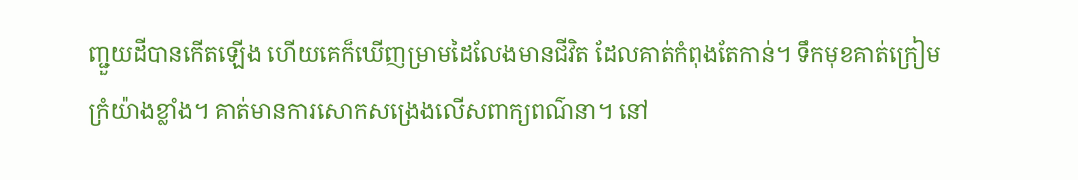ញ្ជួយដីបានកើតឡើង ហើយគេក៏ឃើញម្រាមដៃលែងមានជីវិត ដែលគាត់កំពុងតែកាន់។ ទឹកមុខគាត់ក្រៀមក្រំយ៉ាងខ្លាំង។ គាត់មានការសោកសង្រេងលើសពាក្យពណ៌នា។ នៅ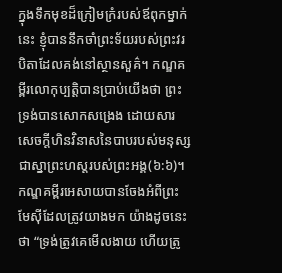ក្នុងទឹកមុខដ៏ក្រៀមក្រំរបស់ឪពុកម្នាក់នេះ ខ្ញុំបាននឹកចាំព្រះទ័យរបស់ព្រះវរបិតាដែលគង់នៅស្ថានសួគ៌។ កណ្ឌគម្ពីរលោកុប្បត្តិបានប្រាប់យើងថា ព្រះទ្រង់បានសោកសង្រេង ដោយសារសេចក្តីហិនវិនាសនៃបាបរបស់មនុស្ស ជាស្នាព្រះហស្តរបស់ព្រះអង្គ(៦:៦)។ កណ្ឌគម្ពីរអេសាយបានចែងអំពីព្រះមែស៊ីដែលត្រូវយាងមក យ៉ាងដូចនេះថា “ទ្រង់ត្រូវគេមើលងាយ ហើយត្រូ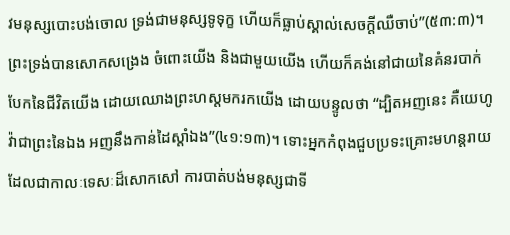វមនុស្សបោះបង់ចោល ទ្រង់ជាមនុស្សទូទុក្ខ ហើយក៏ធ្លាប់ស្គាល់សេចក្ដីឈឺ‌ចាប់”(៥៣:៣)។ ព្រះទ្រង់បានសោកសង្រេង ចំពោះយើង និងជាមួយយើង ហើយក៏គង់នៅជាយនៃគំនរបាក់បែកនៃជីវិតយើង ដោយឈោងព្រះហស្តមករកយើង ដោយបន្ទូលថា “ដ្បិតអញនេះ គឺយេហូវ៉ាជាព្រះនៃឯង អញនឹងកាន់ដៃស្តាំឯង”(៤១:១៣)។ ទោះអ្នកកំពុងជួបប្រទះគ្រោះមហន្តរាយ ដែលជាកាលៈទេសៈដ៏សោកសៅ ការបាត់បង់មនុស្សជាទី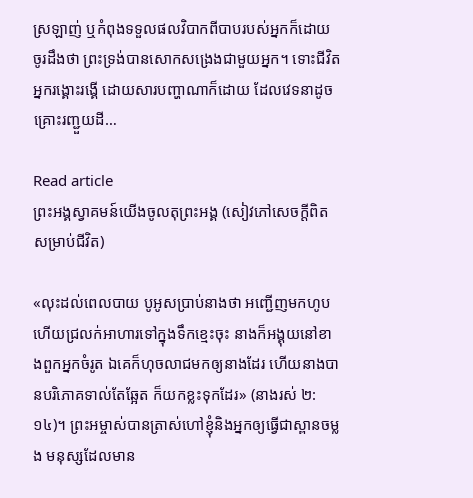ស្រឡាញ់ ឬកំពុងទទួលផលវិបាកពីបាបរបស់អ្នកក៏ដោយ ចូរដឹងថា ព្រះទ្រង់បានសោកសង្រេងជាមួយអ្នក។ ទោះជីវិតអ្នករង្គោះរង្គើ ដោយសារបញ្ហាណាក៏ដោយ ដែលវេទនាដូចគ្រោះរញ្ជួយដី…

Read article
ព្រះអង្គស្វាគមន៍យើងចូលតុព្រះអង្គ (សៀវភៅសេចក្ដីពិតសម្រាប់ជីវិត)

«លុះដល់ពេលបាយ បូអូសប្រាប់នាងថា អញ្ជើញមកហូប ហើយជ្រលក់អាហារទៅក្នុងទឹកខ្មេះចុះ នាងក៏អង្គុយនៅខាងពួកអ្នកចំរូត ឯគេក៏ហុចលាជមកឲ្យនាងដែរ ហើយនាងបានបរិភោគទាល់តែឆ្អែត ក៏យកខ្លះទុកដែរ» (នាងរស់ ២:១៤)។ ព្រះអម្ចាស់បានត្រាស់ហៅខ្ញុំនិងអ្នកឲ្យធ្វើជាស្ពានចម្លង មនុស្សដែលមាន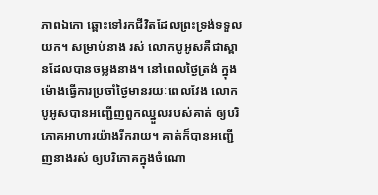ភាពឯកោ ឆ្ពោះទៅរកជីវិតដែលព្រះទ្រង់ទទួលយក។ សម្រាប់នាង រស់ លោកបូអូសគឺជាស្ពានដែលបានចម្លងនាង។ នៅពេលថ្ងៃត្រង់ ក្នុងម៉ោងធ្វើការប្រចាំថ្ងៃមានរយៈពេលវែង លោកបូអូសបានអញ្ជើញពួកឈ្នួលរបស់គាត់ ឲ្យបរិភោគអាហារយ៉ាងរីករាយ។ គាត់ក៏បានអញ្ជើញនាងរស់ ឲ្យបរិភោគក្នុងចំណោ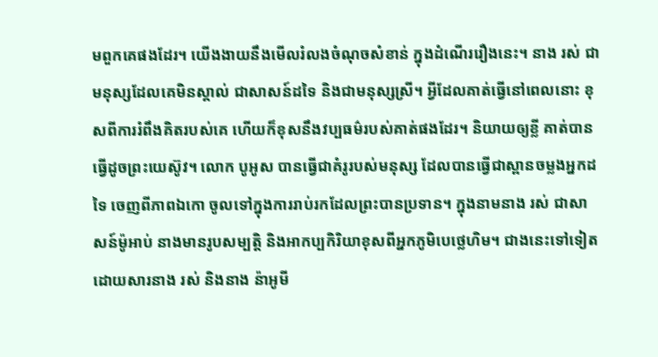មពួកគេផងដែរ។ យើងងាយនឹងមើលរំលងចំណុចសំខាន់ ក្នុងដំណើររឿងនេះ។ នាង រស់ ជាមនុស្សដែលគេមិនស្គាល់ ជាសាសន៍ដទៃ និងជាមនុស្សស្រី។ អ្វីដែលគាត់ធ្វើនៅពេលនោះ ខុសពីការរំពឹងគិតរបស់គេ ហើយក៏ខុសនឹងវប្បធម៌របស់គាត់ផងដែរ។ និយាយឲ្យខ្លី គាត់បានធ្វើដូចព្រះយេស៊ូវ។ លោក បូអូស បានធ្វើជាគំរូរបស់មនុស្ស ដែលបានធ្វើជាស្ពានចម្លងអ្នកដទៃ ចេញពីភាពឯកោ ចូលទៅក្នុងការរាប់រកដែលព្រះបានប្រទាន។ ក្នុងនាមនាង រស់ ជាសាសន៍ម៉ូអាប់ នាងមានរូបសម្បត្តិ និងអាកប្បកិរិយាខុសពីអ្នកភូមិបេថ្លេហិម។ ជាងនេះទៅទៀត ដោយសារនាង រស់ និងនាង ន៉ាអូមី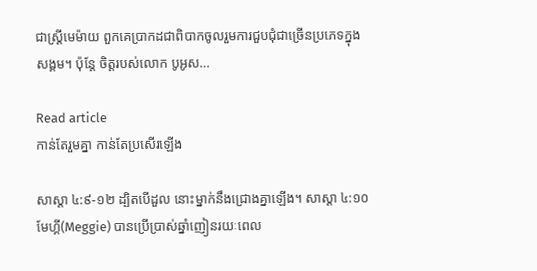ជាស្ត្រីមេម៉ាយ ពួកគេប្រាកដជាពិបាកចូលរួមការជួបជុំជាច្រើនប្រភេទក្នុងសង្គម។ ប៉ុន្តែ ចិត្តរបស់លោក បូអូស…

Read article
កាន់តែរួមគ្នា កាន់តែប្រសើរឡើង

សាស្តា ៤:៩-១២ ដ្បិតបើដួល នោះម្នាក់នឹងជ្រោងគ្នាឡើង។ សាស្តា ៤:១០ មែហ្គី(Meggie) បានប្រើប្រាស់ឆ្នាំញៀនរយៈពេល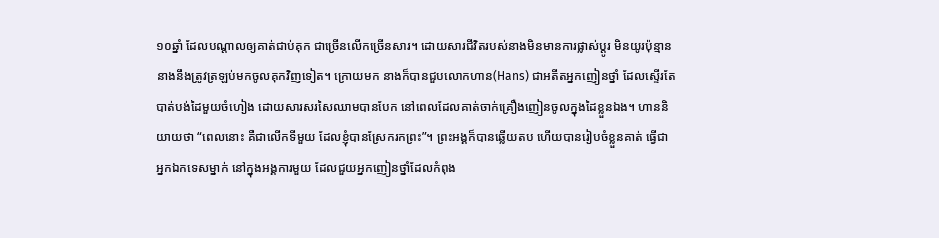១០ឆ្នាំ ដែលបណ្តាលឲ្យគាត់ជាប់គុក ជាច្រើនលើកច្រើនសារ។ ដោយសារជីវិតរបស់នាងមិនមានការផ្លាស់ប្តូរ មិនយូរប៉ុន្មាននាងនឹងត្រូវត្រឡប់មកចូលគុកវិញទៀត។ ក្រោយមក នាងក៏បានជួបលោកហាន(Hans) ជាអតីតអ្នកញៀនថ្នាំ ដែលស្ទើរតែបាត់បង់ដៃមួយចំហៀង ដោយសារសរសៃឈាមបានបែក នៅពេលដែលគាត់ចាក់គ្រឿងញៀនចូលក្នុងដៃខ្លួនឯង។ ហាននិយាយថា “ពេលនោះ គឺជាលើកទីមួយ ដែលខ្ញុំបានស្រែករកព្រះ”។ ព្រះអង្គក៏បានឆ្លើយតប ហើយបានរៀបចំខ្លួនគាត់ ធ្វើជាអ្នកឯកទេសម្នាក់ នៅក្នុងអង្គការមួយ ដែលជួយអ្នកញៀនថ្នាំដែលកំពុង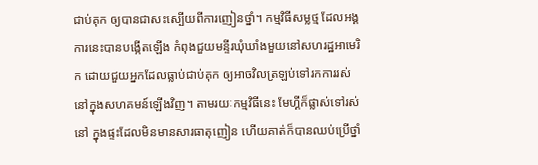ជាប់គុក ឲ្យបានជាសះស្បើយពីការញៀនថ្នាំ។ កម្មវិធីសម្លថ្ម ដែលអង្គការនេះបានបង្កើតឡើង កំពុងជួយមន្ទីរឃុំឃាំងមួយនៅសហរដ្ឋអាមេរិក ដោយជួយអ្នកដែលធ្លាប់ជាប់គុក ឲ្យអាចវិលត្រឡប់ទៅរកការរស់នៅក្នុងសហគមន៍ឡើងវិញ។ តាមរយៈកម្មវិធីនេះ មែហ្គីក៏ផ្លាស់ទៅរស់នៅ ក្នុងផ្ទះដែលមិនមានសារធាតុញៀន ហើយគាត់ក៏បានឈប់ប្រើថ្នាំ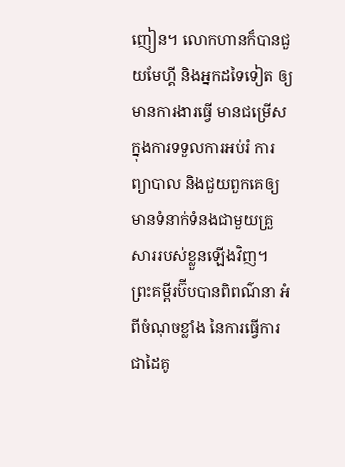ញៀន។ លោកហានក៏បានជួយមែហ្គី និងអ្នកដទៃទៀត ឲ្យមានការងារធ្វើ មានជម្រើសក្នុងការទទួលការអប់រំ ការព្យាបាល និងជួយពួកគេឲ្យមានទំនាក់ទំនងជាមួយគ្រួសាររបស់ខ្លួនឡើងវិញ។ ព្រះគម្ពីរប៊ីបបានពិពណ៌នា អំពីចំណុចខ្លាំង នៃការធ្វើការជាដៃគូ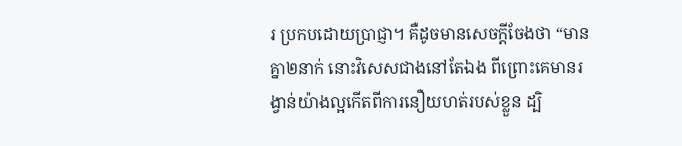រ ប្រកបដោយប្រាជ្ញា។ គឺដូចមានសេចក្តីចែងថា “មានគ្នា២នាក់ នោះវិសេសជាងនៅតែឯង ពីព្រោះគេមានរង្វាន់យ៉ាងល្អកើតពីការនឿយហត់របស់ខ្លួន ដ្បិ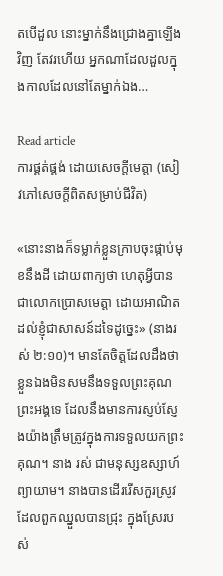តបើដួល នោះម្នាក់នឹងជ្រោងគ្នាឡើងវិញ តែវរហើយ អ្នកណាដែលដួលក្នុងកាលដែលនៅតែម្នាក់ឯង…

Read article
ការផ្គត់ផ្គង់ ដោយសេចក្តីមេត្តា (សៀវភៅសេចក្ដីពិតសម្រាប់ជីវិត)

«នោះនាងក៏ទម្លាក់ខ្លួនក្រាបចុះផ្កាប់មុខនឹងដី ដោយពាក្យថា ហេតុអ្វីបានជាលោកប្រោសមេត្តា ដោយអាណិតដល់ខ្ញុំជាសាសន៍ដទៃដូច្នេះ» (នាងរស់ ២:១០)។ មានតែចិត្តដែលដឹងថា ខ្លួនឯងមិនសមនឹងទទួលព្រះគុណព្រះអង្គទេ ដែលនឹងមានការស្ញប់ស្ញែងយ៉ាងត្រឹមត្រូវក្នុងការទទួលយកព្រះគុណ។ នាង រស់ ជាមនុស្សឧស្សាហ៍ព្យាយាម។ នាងបានដើររើសកួរស្រូវ ដែលពួកឈ្នួលបានជ្រុះ ក្នុងស្រែរបស់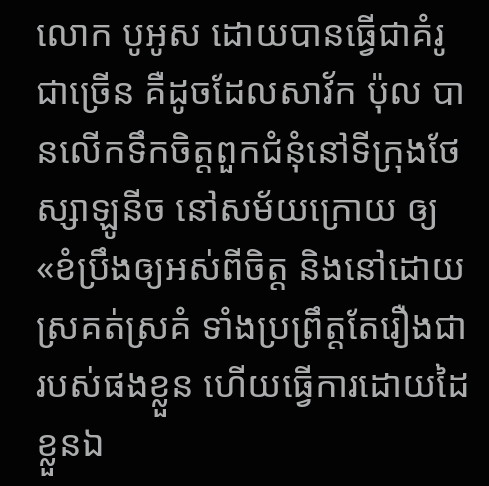លោក បូអូស ដោយបានធ្វើជាគំរូជាច្រើន គឺដូចដែលសាវ័ក ប៉ុល បានលើកទឹកចិត្តពួកជំនុំនៅទីក្រុងថែស្សាឡូនីច នៅសម័យក្រោយ ឲ្យ «ខំប្រឹងឲ្យអស់ពីចិត្ត និងនៅដោយស្រគត់ស្រគំ ទាំងប្រព្រឹត្តតែរឿងជារបស់ផងខ្លួន ហើយធ្វើការដោយដៃខ្លួនឯ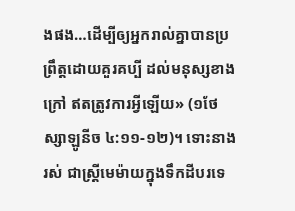ងផង…ដើម្បីឲ្យអ្នករាល់គ្នាបានប្រព្រឹត្តដោយគួរគប្បី ដល់មនុស្សខាងក្រៅ ឥតត្រូវការអ្វីឡើយ» (១ថែស្សាឡូនីច ៤:១១-១២)។ ទោះនាង រស់ ជាស្ត្រីមេម៉ាយក្នុងទឹកដីបរទេ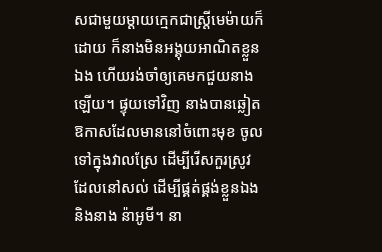សជាមួយម្តាយក្មេកជាស្ត្រីមេម៉ាយក៏ដោយ ក៏នាងមិនអង្គុយអាណិតខ្លួនឯង ហើយរង់ចាំឲ្យគេមកជួយនាងឡើយ។ ផ្ទុយទៅវិញ នាងបានឆ្លៀតឱកាសដែលមាននៅចំពោះមុខ ចូលទៅក្នុងវាលស្រែ ដើម្បីរើសកួរស្រូវដែលនៅសល់ ដើម្បីផ្គត់ផ្គង់ខ្លួនឯង និងនាង ន៉ាអូមី។ នា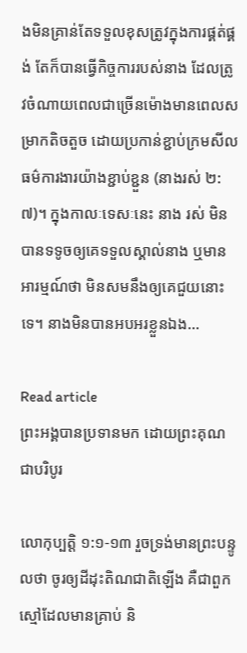ងមិនគ្រាន់តែទទួលខុសត្រូវក្នុងការផ្គត់ផ្គង់ តែក៏បានធ្វើកិច្ចការរបស់នាង ដែលត្រូវចំណាយពេលជាច្រើនម៉ោងមានពេលសម្រាកតិចតួច ដោយប្រកាន់ខ្ជាប់ក្រមសីលធម៌ការងារយ៉ាងខ្ជាប់ខ្ជួន (នាងរស់ ២:៧)។ ក្នុងកាលៈទេសៈនេះ នាង រស់ មិនបានទទូចឲ្យគេទទួលស្គាល់នាង ឬមានអារម្មណ៍ថា មិនសមនឹងឲ្យគេជួយនោះទេ។ នាងមិនបានអបអរខ្លួនឯង…

Read article
ព្រះអង្គបានប្រទានមក ដោយព្រះគុណជាបរិបូរ

លោកុប្បត្តិ ១:១-១៣ រួចទ្រង់មានព្រះបន្ទូលថា ចូរឲ្យដីដុះតិណជាតិឡើង គឺជាពួកស្មៅដែលមានគ្រាប់ និ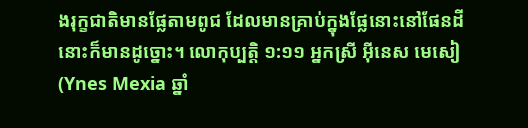ងរុក្ខជាតិមានផ្លែតាមពូជ ដែលមានគ្រាប់ក្នុងផ្លែនោះនៅផែនដី នោះក៏មានដូច្នោះ។ លោកុប្បត្តិ ១:១១ អ្នកស្រី អ៊ីនេស មេសៀ(Ynes Mexia ឆ្នាំ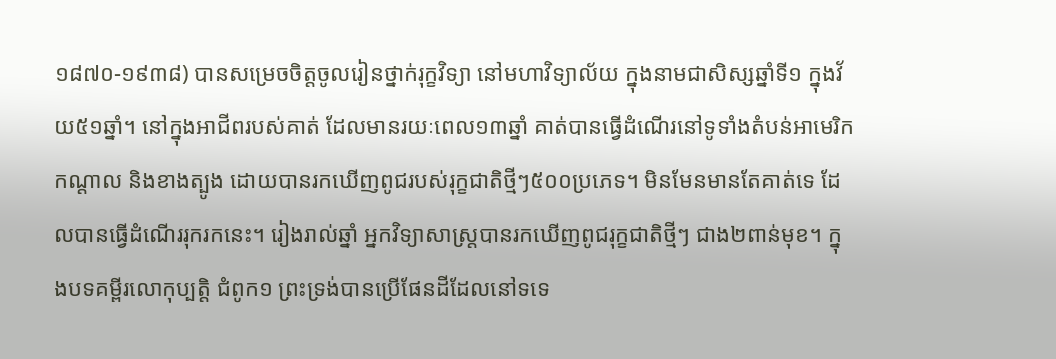១៨៧០-១៩៣៨) បានសម្រេចចិត្តចូលរៀនថ្នាក់រុក្ខវិទ្យា នៅមហាវិទ្យាល័យ ក្នុងនាមជាសិស្សឆ្នាំទី១ ក្នុងវ័យ៥១ឆ្នាំ។ នៅក្នុងអាជីពរបស់គាត់ ដែលមានរយៈពេល១៣ឆ្នាំ គាត់បានធ្វើដំណើរនៅទូទាំងតំបន់អាមេរិកកណ្តាល និងខាងត្បូង ដោយបានរកឃើញពូជរបស់រុក្ខជាតិថ្មីៗ៥០០ប្រភេទ។ មិនមែនមានតែគាត់ទេ ដែលបានធ្វើដំណើររុករកនេះ។ រៀងរាល់ឆ្នាំ អ្នកវិទ្យាសាស្ត្របានរកឃើញពូជរុក្ខជាតិថ្មីៗ ជាង២ពាន់មុខ។ ក្នុងបទគម្ពីរលោកុប្បត្តិ ជំពូក១ ព្រះទ្រង់បានប្រើផែនដីដែលនៅទទេ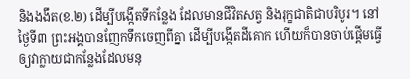និងងងឹត(ខ.២) ដើម្បីបង្កើតទីកន្លែង ដែលមានជីវិតសត្វ និងរុក្ខជាតិជាបរិបូរ។ នៅថ្ងៃទី៣ ព្រះអង្គបានញែកទឹកចេញពីគ្នា ដើម្បីបង្កើតដីគោក ហើយក៏បានចាប់ផ្តើមធ្វើឲ្យវាក្លាយជាកន្លែងដែលមនុ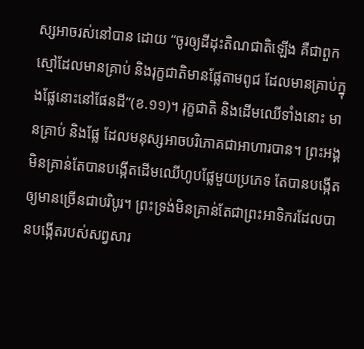ស្សអាចរស់នៅបាន ដោយ “ចូរឲ្យដីដុះតិណជាតិឡើង គឺជាពួកស្មៅដែលមានគ្រាប់ និងរុក្ខជាតិមានផ្លែតាមពូជ ដែលមានគ្រាប់ក្នុងផ្លែនោះនៅផែនដី”(ខ.១១)។ រុក្ខជាតិ និងដើមឈើទាំងនោះ មានគ្រាប់ និងផ្លែ ដែលមនុស្សអាចបរិភោគជាអាហារបាន។ ព្រះអង្គមិនគ្រាន់តែបានបង្កើតដើមឈើហូបផ្លែមួយប្រភេទ តែបានបង្កើតឲ្យមានច្រើនជាបរិបូរ។ ព្រះទ្រង់មិនគ្រាន់តែជាព្រះអាទិករដែលបានបង្កើតរបស់សព្វសារ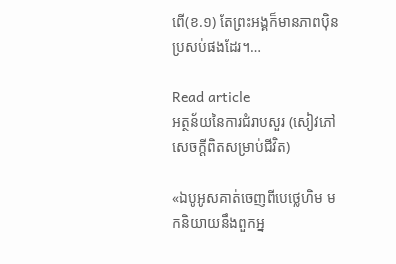ពើ(ខ.១) តែព្រះអង្គក៏មានភាពប៉ិនប្រសប់ផងដែរ។…

Read article
អត្ថន័យនៃការជំរាបសួរ (សៀវភៅសេចក្ដីពិតសម្រាប់ជីវិត)

«ឯបូអូសគាត់ចេញពីបេថ្លេហិម មកនិយាយនឹងពួកអ្ន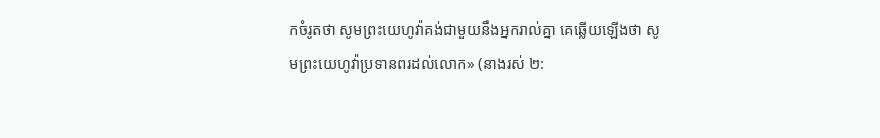កចំរូតថា សូមព្រះយេហូវ៉ាគង់ជាមួយនឹងអ្នករាល់គ្នា គេឆ្លើយឡើងថា សូមព្រះយេហូវ៉ាប្រទានពរដល់លោក» (នាងរស់ ២: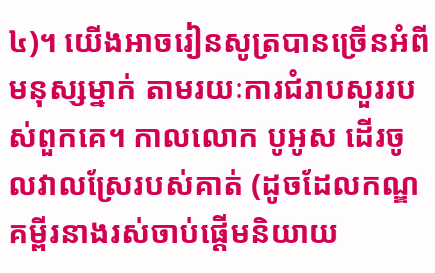៤)។ យើងអាចរៀនសូត្របានច្រើនអំពីមនុស្សម្នាក់ តាមរយៈការជំរាបសួររបស់ពួកគេ។ កាលលោក បូអូស ដើរចូលវាលស្រែរបស់គាត់ (ដូចដែលកណ្ឌគម្ពីរនាងរស់ចាប់ផ្ដើមនិយាយ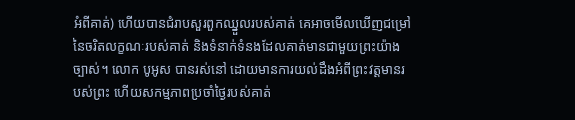អំពីគាត់) ហើយបានជំរាបសួរពួកឈ្នួលរបស់គាត់ គេអាចមើលឃើញជម្រៅនៃចរិតលក្ខណៈរបស់គាត់ និងទំនាក់ទំនងដែលគាត់មានជាមួយព្រះយ៉ាងច្បាស់។ លោក បូអូស បានរស់នៅ ដោយមានការយល់ដឹងអំពីព្រះវត្តមានរបស់ព្រះ ហើយសកម្មភាពប្រចាំថ្ងៃរបស់គាត់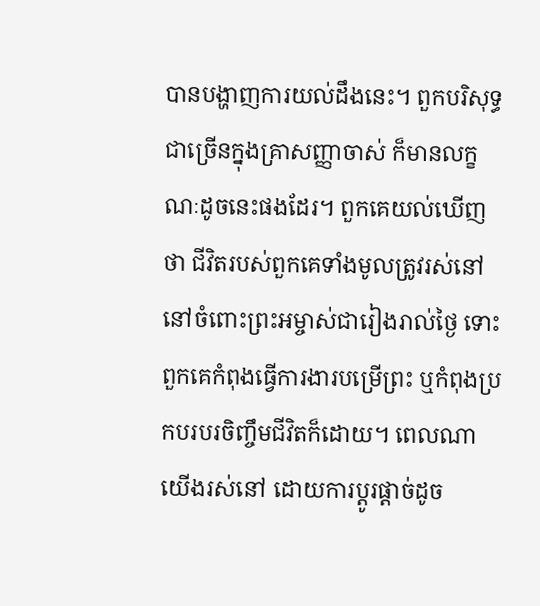បានបង្ហាញការយល់ដឹងនេះ។ ពួកបរិសុទ្ធជាច្រើនក្នុងគ្រាសញ្ញាចាស់ ក៏មានលក្ខណៈដូចនេះផងដែរ។ ពួកគេយល់ឃើញថា ជីវិតរបស់ពួកគេទាំងមូលត្រូវរស់នៅ នៅចំពោះព្រះអម្ចាស់ជារៀងរាល់ថ្ងៃ ទោះពួកគេកំពុងធ្វើការងារបម្រើព្រះ ឬកំពុងប្រកបរបរចិញ្ចឹមជីវិតក៏ដោយ។ ពេលណាយើងរស់នៅ ដោយការប្ដូរផ្តាច់ដូច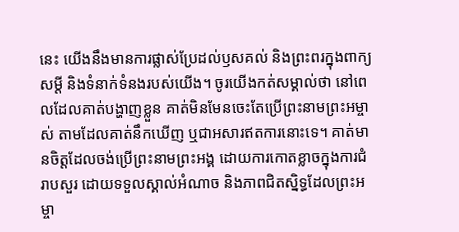នេះ យើងនឹងមានការផ្លាស់ប្រែដល់ឫសគល់ និងព្រះពរក្នុងពាក្យសម្ដី និងទំនាក់ទំនងរបស់យើង។ ចូរយើងកត់សម្គាល់ថា នៅពេលដែលគាត់បង្ហាញខ្លួន គាត់មិនមែនចេះតែប្រើព្រះនាមព្រះអម្ចាស់ តាមដែលគាត់នឹកឃើញ ឬជាអសារឥតការនោះទេ។ គាត់មានចិត្តដែលចង់ប្រើព្រះនាមព្រះអង្គ ដោយការកោតខ្លាចក្នុងការជំរាបសួរ ដោយទទួលស្គាល់អំណាច និងភាពជិតស្និទ្ធដែលព្រះអម្ចា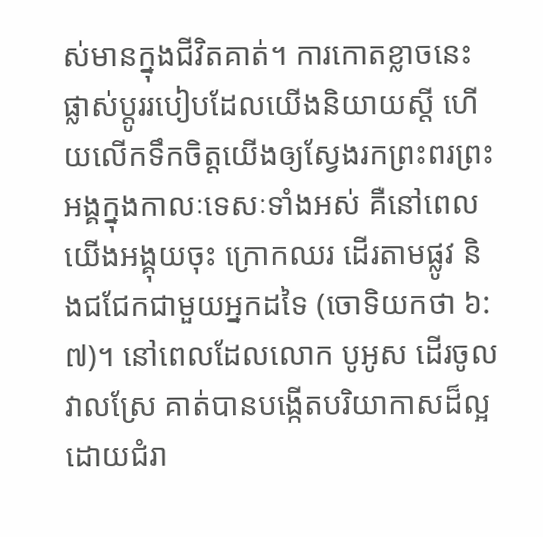ស់មានក្នុងជីវិតគាត់។ ការកោតខ្លាចនេះផ្លាស់ប្ដូររបៀបដែលយើងនិយាយស្តី ហើយលើកទឹកចិត្តយើងឲ្យស្វែងរកព្រះពរព្រះអង្គក្នុងកាលៈទេសៈទាំងអស់ គឺនៅពេលយើងអង្គុយចុះ ក្រោកឈរ ដើរតាមផ្លូវ និងជជែកជាមួយអ្នកដទៃ (ចោទិយកថា ៦:៧)។ នៅពេលដែលលោក បូអូស ដើរចូលវាលស្រែ គាត់បានបង្កើតបរិយាកាសដ៏ល្អ ដោយជំរា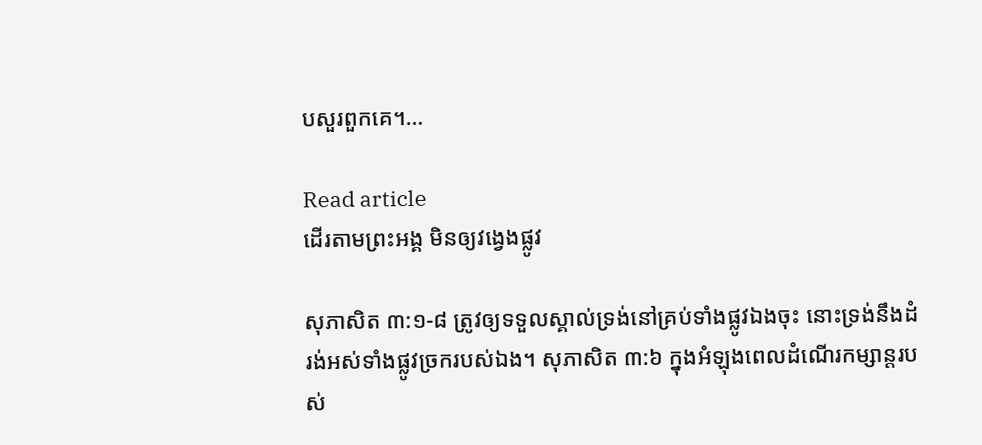បសួរពួកគេ។…

Read article
ដើរតាមព្រះអង្គ មិនឲ្យវង្វេងផ្លូវ

សុភាសិត ៣:១-៨ ត្រូវឲ្យទទួលស្គាល់ទ្រង់នៅគ្រប់ទាំងផ្លូវឯងចុះ នោះទ្រង់នឹងដំរង់អស់ទាំងផ្លូវច្រករបស់ឯង។ សុភាសិត ៣:៦ ក្នុងអំឡុងពេលដំណើរកម្សាន្តរបស់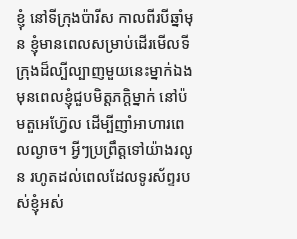ខ្ញុំ នៅទីក្រុងប៉ារីស កាលពីរបីឆ្នាំមុន ខ្ញុំមានពេលសម្រាប់ដើរមើលទីក្រុងដ៏ល្បីល្បាញមួយនេះម្នាក់ឯង មុនពេលខ្ញុំជួបមិត្តភក្តិម្នាក់ នៅប៉មតួអេហ្វ៊ែល ដើម្បីញាំអាហារពេលល្ងាច។ អ្វីៗប្រព្រឹត្តទៅយ៉ាងរលូន រហូតដល់ពេលដែលទូរស័ព្ទរបស់ខ្ញុំអស់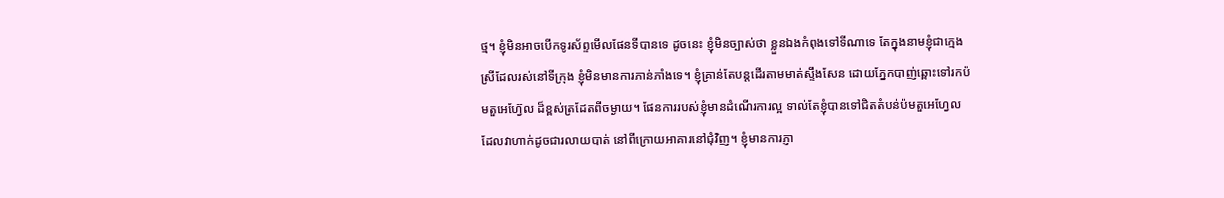ថ្ម។ ខ្ញុំមិនអាចបើកទូរស័ព្ទមើលផែនទីបានទេ ដូចនេះ ខ្ញុំមិនច្បាស់ថា ខ្លួនឯងកំពុងទៅទីណាទេ តែក្នុងនាមខ្ញុំជាក្មេងស្រីដែលរស់នៅទីក្រុង ខ្ញុំមិនមានការភាន់ភាំងទេ។ ខ្ញុំគ្រាន់តែបន្តដើរតាមមាត់ស្ទឹងសែន ដោយភ្នែកបាញ់ឆ្ពោះទៅរកប៉មតួអេហ្វ៊ែល ដ៏ខ្ពស់ត្រដែតពីចម្ងាយ។ ផែនការរបស់ខ្ញុំមានដំណើរការល្អ ទាល់តែខ្ញុំបានទៅជិតតំបន់ប៉មតួអេហ្វែល ដែលវាហាក់ដូចជារលាយបាត់ នៅពីក្រោយអាគារនៅជុំវិញ។ ខ្ញុំមានការភ្ញា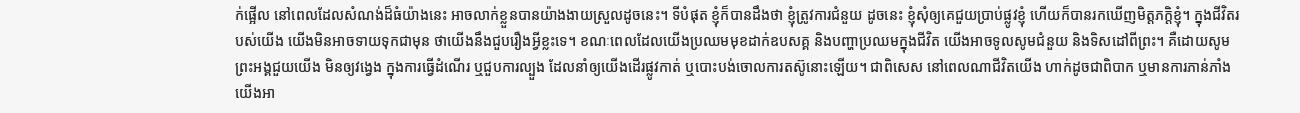ក់ផ្អើល នៅពេលដែលសំណង់ដ៏ធំយ៉ាងនេះ អាចលាក់ខ្លួនបានយ៉ាងងាយស្រួលដូចនេះ។ ទីបំផុត ខ្ញុំក៏បានដឹងថា ខ្ញុំត្រូវការជំនួយ ដូចនេះ ខ្ញុំសុំឲ្យគេជួយប្រាប់ផ្លូវខ្ញុំ ហើយក៏បានរកឃើញមិត្តភក្តិខ្ញុំ។ ក្នុងជីវិតរបស់យើង យើងមិនអាចទាយទុកជាមុន ថាយើងនឹងជួបរឿងអ្វីខ្លះទេ។ ខណៈពេលដែលយើងប្រឈមមុខដាក់ឧបសគ្គ និងបញ្ហាប្រឈមក្នុងជីវិត យើងអាចទូលសូមជំនួយ និងទិសដៅពីព្រះ។ គឺដោយសូមព្រះអង្គជួយយើង មិនឲ្យវង្វេង ក្នុងការធ្វើដំណើរ ឬជួបការល្បួង ដែលនាំឲ្យយើងដើរផ្លូវកាត់ ឬបោះបង់ចោលការតស៊ូនោះឡើយ។ ជាពិសេស នៅពេលណាជីវិតយើង ហាក់ដូចជាពិបាក ឬមានការភាន់ភាំង យើងអា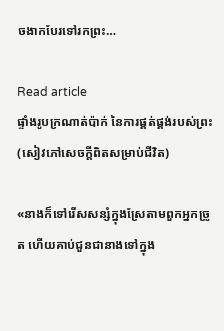ចងាកបែរទៅរកព្រះ…

Read article
ផ្ទាំងរូបក្រណាត់ប៉ាក់ នៃការផ្គត់ផ្គង់របស់ព្រះ (សៀវភៅសេចក្ដីពិតសម្រាប់ជីវិត)

«នាងក៏ទៅរើសសន្សំក្នុងស្រែតាមពួកអ្នកច្រូត ហើយគាប់ជួនជានាងទៅក្នុង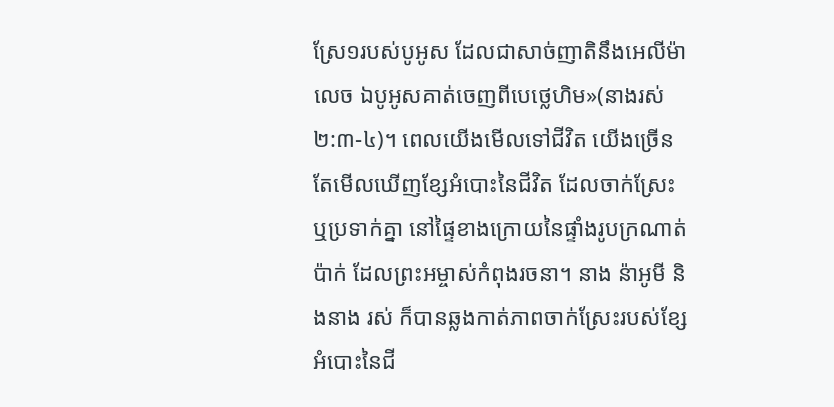ស្រែ១របស់បូអូស ដែលជាសាច់ញាតិនឹងអេលីម៉ាលេច ឯបូអូសគាត់ចេញពីបេថ្លេហិម»(នាងរស់ ២:៣-៤)។ ពេលយើងមើលទៅជីវិត យើងច្រើនតែមើលឃើញខ្សែអំបោះនៃជីវិត ដែលចាក់ស្រែះ ឬប្រទាក់គ្នា នៅផ្ទៃខាងក្រោយនៃផ្ទាំងរូបក្រណាត់ប៉ាក់ ដែលព្រះអម្ចាស់កំពុងរចនា។ នាង ន៉ាអូមី និងនាង រស់ ក៏បានឆ្លងកាត់ភាពចាក់ស្រែះរបស់ខ្សែអំបោះនៃជី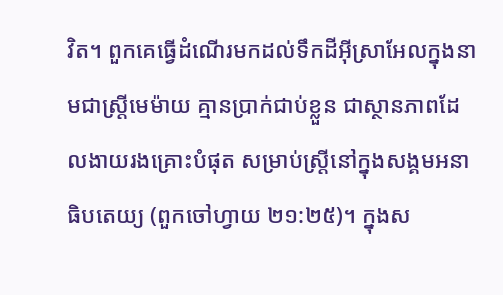វិត។ ពួកគេធ្វើដំណើរមកដល់ទឹកដីអ៊ីស្រាអែលក្នុងនាមជាស្ត្រីមេម៉ាយ គ្មានប្រាក់ជាប់ខ្លួន ជាស្ថានភាពដែលងាយរងគ្រោះបំផុត សម្រាប់ស្ត្រីនៅក្នុងសង្គមអនាធិបតេយ្យ (ពួកចៅហ្វាយ ២១:២៥)។ ក្នុងស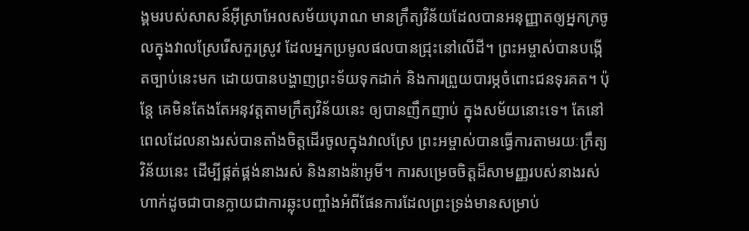ង្គមរបស់សាសន៍អ៊ីស្រាអែលសម័យបុរាណ មានក្រឹត្យវិន័យដែលបានអនុញ្ញាតឲ្យអ្នកក្រចូលក្នុងវាលស្រែរើសកួរស្រូវ ដែលអ្នកប្រមូលផលបានជ្រុះនៅលើដី។ ព្រះអម្ចាស់បានបង្កើតច្បាប់នេះមក ដោយបានបង្ហាញព្រះទ័យទុកដាក់ និងការព្រួយបារម្ភចំពោះជនទុរគត។ ប៉ុន្តែ គេមិនតែងតែអនុវត្តតាមក្រឹត្យវិន័យនេះ ឲ្យបានញឹកញាប់ ក្នុងសម័យនោះទេ។ តែនៅពេលដែលនាងរស់បានតាំងចិត្តដើរចូលក្នុងវាលស្រែ ព្រះអម្ចាស់បានធ្វើការតាមរយៈក្រឹត្យវិន័យនេះ ដើម្បីផ្គត់ផ្គង់នាងរស់ និងនាងន៉ាអូមី។ ការសម្រេចចិត្តដ៏សាមញ្ញរបស់នាងរស់ ហាក់ដូចជាបានក្លាយជាការឆ្លុះបញ្ចាំងអំពីផែនការដែលព្រះទ្រង់មានសម្រាប់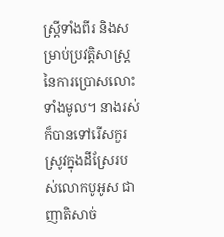ស្ត្រីទាំងពីរ និងសម្រាប់ប្រវត្តិសាស្ត្រនៃការប្រោសលោះទាំងមូល។ នាងរស់ក៏បានទៅរើសកួរស្រូវក្នុងដីស្រែរបស់លោកបូអូស ជាញាតិសាច់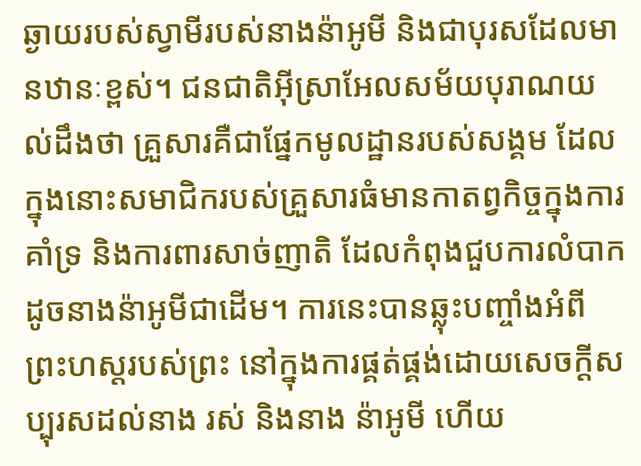ឆ្ងាយរបស់ស្វាមីរបស់នាងន៉ាអូមី និងជាបុរសដែលមានឋានៈខ្ពស់។ ជនជាតិអ៊ីស្រាអែលសម័យបុរាណយល់ដឹងថា គ្រួសារគឺជាផ្នែកមូលដ្ឋានរបស់សង្គម ដែលក្នុងនោះសមាជិករបស់គ្រួសារធំមានកាតព្វកិច្ចក្នុងការគាំទ្រ និងការពារសាច់ញាតិ ដែលកំពុងជួបការលំបាកដូចនាងន៉ាអូមីជាដើម។ ការនេះបានឆ្លុះបញ្ចាំងអំពីព្រះហស្តរបស់ព្រះ នៅក្នុងការផ្គត់ផ្គង់ដោយសេចក្តីសប្បុរសដល់នាង រស់ និងនាង ន៉ាអូមី ហើយ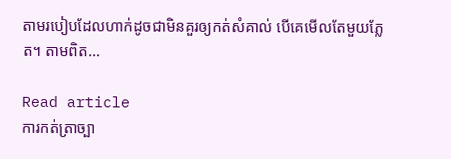តាមរបៀបដែលហាក់ដូចជាមិនគួរឲ្យកត់សំគាល់ បើគេមើលតែមួយភ្លែត។ តាមពិត…

Read article
ការកត់ត្រាច្បា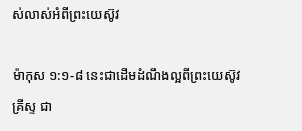ស់លាស់អំពីព្រះយេស៊ូវ

ម៉ាកុស ១:១-៨ នេះជាដើមដំណឹងល្អពីព្រះយេស៊ូវគ្រីស្ទ ជា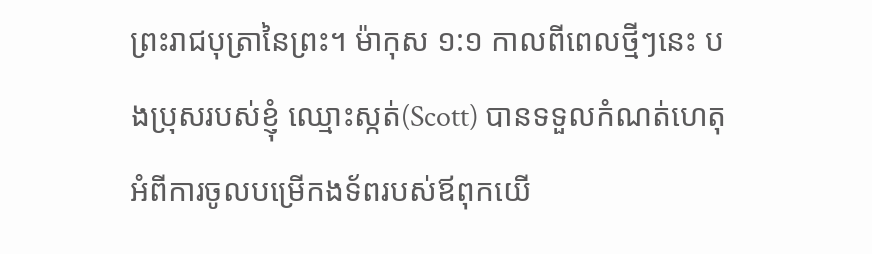ព្រះរាជបុត្រានៃព្រះ។ ម៉ាកុស ១:១ កាលពីពេលថ្មីៗនេះ បងប្រុសរបស់ខ្ញុំ ឈ្មោះស្កត់(Scott) បានទទួលកំណត់ហេតុ អំពីការចូលបម្រើកងទ័ពរបស់ឪពុកយើ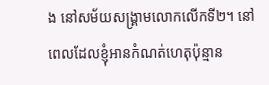ង នៅសម័យសង្គ្រាមលោកលើកទី២។ នៅពេលដែលខ្ញុំអានកំណត់ហេតុប៉ុន្មាន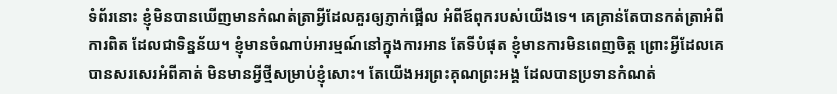ទំព័រនោះ ខ្ញុំមិនបានឃើញមានកំណត់ត្រាអ្វីដែលគួរឲ្យភ្ញាក់ផ្អើល អំពីឪពុករបស់យើងទេ។ គេគ្រាន់តែបានកត់ត្រាអំពីការពិត ដែលជាទិន្នន័យ។ ខ្ញុំមានចំណាប់អារម្មណ៍នៅក្នុងការអាន តែទីបំផុត ខ្ញុំមានការមិនពេញចិត្ត ព្រោះអ្វីដែលគេបានសរសេរអំពីគាត់ មិនមានអ្វីថ្មីសម្រាប់ខ្ញុំសោះ។ តែយើងអរព្រះគុណព្រះអង្គ ដែលបានប្រទានកំណត់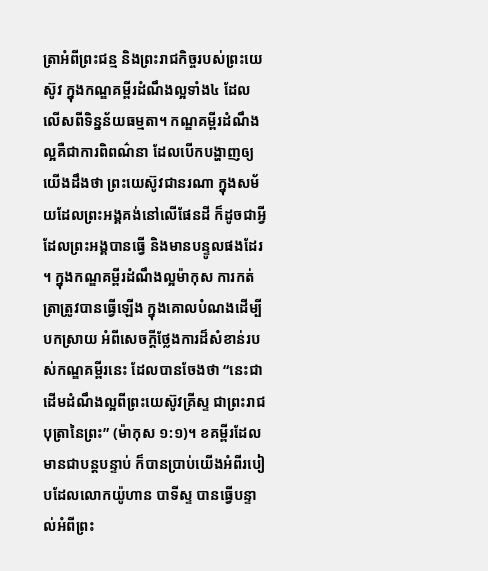ត្រាអំពីព្រះជន្ម និងព្រះរាជកិច្ចរបស់ព្រះយេស៊ូវ ក្នុងកណ្ឌគម្ពីរដំណឹងល្អទាំង៤ ដែលលើសពីទិន្នន័យធម្មតា។ កណ្ឌគម្ពីរដំណឹងល្អគឺជាការពិពណ៌នា ដែលបើកបង្ហាញឲ្យយើងដឹងថា ព្រះយេស៊ូវជានរណា ក្នុងសម័យដែលព្រះអង្គគង់នៅលើផែនដី ក៏ដូចជាអ្វីដែលព្រះអង្គបានធ្វើ និងមានបន្ទូលផងដែរ។ ក្នុងកណ្ឌគម្ពីរដំណឹងល្អម៉ាកុស ការកត់ត្រាត្រូវបានធ្វើឡើង ក្នុងគោលបំណងដើម្បីបកស្រាយ អំពីសេចក្តីថ្លែងការដ៏សំខាន់របស់កណ្ឌគម្ពីរនេះ ដែលបានចែងថា “នេះជាដើមដំណឹងល្អពីព្រះយេស៊ូវគ្រីស្ទ ជាព្រះរាជបុត្រានៃព្រះ” (ម៉ាកុស ១:១)។ ខគម្ពីរដែលមានជាបន្តបន្ទាប់ ក៏បានប្រាប់យើងអំពីរបៀបដែលលោកយ៉ូហាន បាទីស្ទ បានធ្វើបន្ទាល់អំពីព្រះ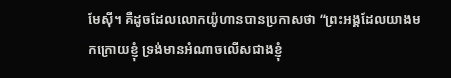មែស៊ី។ គឺដូចដែលលោកយ៉ូហានបានប្រកាសថា “ព្រះអង្គដែលយាងមកក្រោយខ្ញុំ ទ្រង់មានអំណាចលើសជាងខ្ញុំ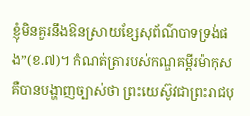ខ្ញុំមិនគួរនឹងឱនស្រាយខ្សែសុព័ណ៌បាទទ្រង់ផង”(ខ.៧)។ កំណត់ត្រារបស់កណ្ឌគម្ពីរម៉ាកុស គឺបានបង្ហាញច្បាស់ថា ព្រះយេស៊ូវជាព្រះរាជបុ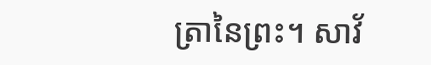ត្រានៃព្រះ។ សាវ័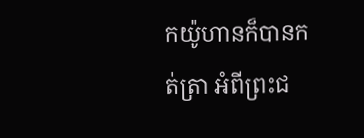កយ៉ូហានក៏បានកត់ត្រា អំពីព្រះជ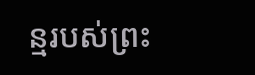ន្មរបស់ព្រះ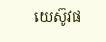យេស៊ូវផ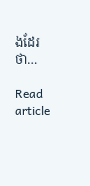ងដែរថា…

Read article